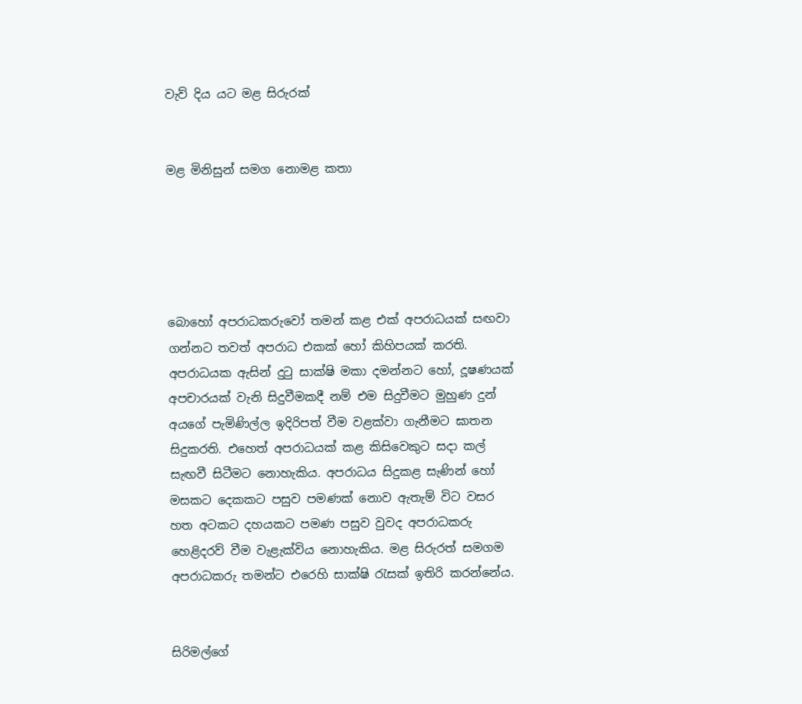වැව් දිය යට මළ සිරුරක්


මළ මිනිසුන් සමග නොමළ කතා





බොහෝ අපරාධකරුවෝ තමන් කළ එක් අපරාධයක් සඟවා ගන්නට තවත් අපරාධ එකක් හෝ කිහිපයක් කරති. අපරාධයක ඇසින් දුටු සාක්ෂි මකා දමන්නට හෝ, දූෂණයක් අපචාරයක් වැනි සිදුවීමකදී නම් එම සිදුවීමට මුහුණ දුන් අයගේ පැමිණිල්ල ඉදිරිපත් වීම වළක්වා ගැනීමට ඝාතන සිදුකරති. එහෙත් අපරාධයක් කළ කිසිවෙකුට සදා කල් සැඟවී සිටීමට නොහැකිය. අපරාධය සිදුකළ සැණින් හෝ මසකට දෙකකට පසුව පමණක් නොව ඇතැම් විට වසර හත අටකට දහයකට පමණ පසුව වුවද අපරාධකරු හෙළිදරව් වීම වැළැක්විය නොහැකිය. මළ සිරුරත් සමගම අපරාධකරු තමන්ට එරෙහි සාක්ෂි රැසක් ඉතිරි කරන්නේය.


සිරිමල්ගේ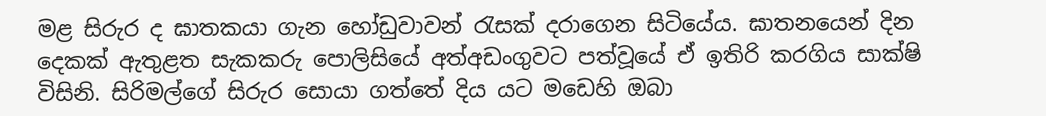මළ සිරුර ද ඝාතකයා ගැන හෝඩුවාවන් රැසක් දරාගෙන සිටියේය. ඝාතනයෙන් දින දෙකක් ඇතුළත සැකකරු පොලිසියේ අත්අඩංගුවට පත්වූයේ ඒ ඉතිරි කරගිය සාක්ෂි විසිනි. සිරිමල්ගේ සිරුර සොයා ගත්තේ දිය යට මඩෙහි ඔබා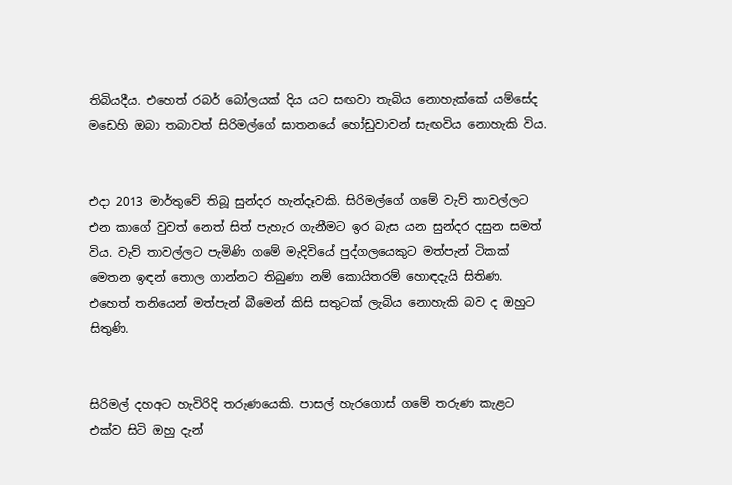තිබියදීය. එහෙත් රබර් බෝලයක් දිය යට සඟවා තැබිය නොහැක්කේ යම්සේද මඩෙහි ඔබා තබාවත් සිරිමල්ගේ ඝාතනයේ හෝඩුවාවන් සැඟවිය නොහැකි විය.


එදා 2013 මාර්තුවේ තිබූ සුන්දර හැන්දෑවකි. සිරිමල්ගේ ගමේ වැව් තාවල්ලට එන කාගේ වුවත් නෙත් සිත් පැහැර ගැනීමට ඉර බැස යන සුන්දර දසුන සමත් විය. වැව් තාවල්ලට පැමිණි ගමේ මැදිවියේ පුද්ගලයෙකුට මත්පැන් ටිකක් මෙතන ඉඳන් තොල ගාන්නට තිබුණා නම් කොයිතරම් හොඳදැයි සිතිණ. එහෙත් තනියෙන් මත්පැන් බීමෙන් කිසි සතුටක් ලැබිය නොහැකි බව ද ඔහුට සිතුණි.


සිරිමල් දහඅට හැවිරිදි තරුණයෙකි. පාසල් හැරගොස් ගමේ තරුණ කැළට එක්ව සිටි ඔහු දැන්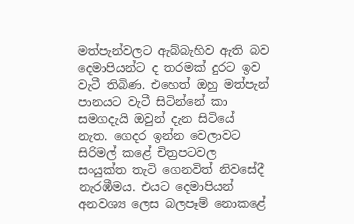මත්පැන්වලට ඇබ්බැහිව ඇති බව දෙමාපියන්ට ද තරමක් දුරට ඉව වැටී තිබිණ. එහෙත් ඔහු මත්පැන් පානයට වැටී සිටින්නේ කා සමගදැයි ඔවුන් දැන සිටියේ නැත. ගෙදර ඉන්න වෙලාවට සිරිමල් කළේ චිත්‍රපටවල සංයුක්ත තැටි ගෙනවිත් නිවසේදී නැරඹීමය. එයට දෙමාපියන් අනවශ්‍ය ලෙස බලපෑම් නොකළේ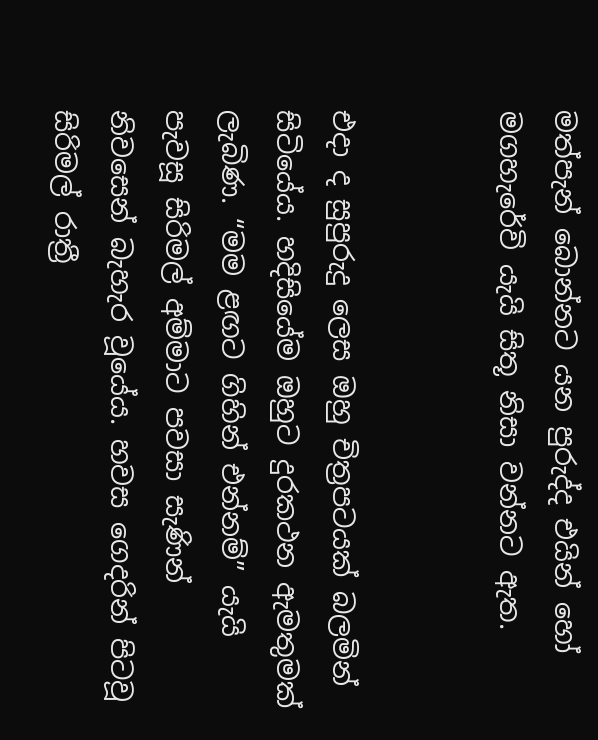මත්පැන් බොන්නට යන පුරුද්ද එයින් හෝ මගහැරේවි යැයි සිතූ නිසා වන්නට ඇත.


එදා ද සුපුරුදු ලෙස ඔහු චිත්‍රපටයක් බලමින් සිටියේය. හදිසියේම ඔහුට දුරකථන ඇමතුමක් ලැබිණ. “මම ළඟට ගිහින් එන්නම්” යැයි පැවසූ සිරිමල් අම්මාට පවසා සැණින් නිවසෙන් බැහැර වූයේය. හවස ගෙදරින් පිටවූ සිරිමල් රාත්‍රී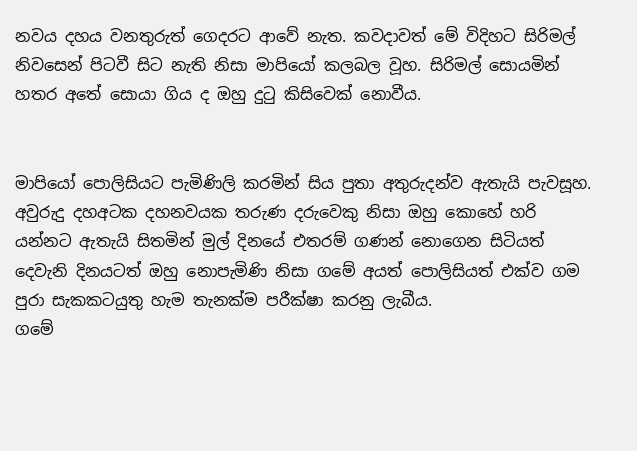නවය දහය වනතුරුත් ගෙදරට ආවේ නැත. කවදාවත් මේ විදිහට සිරිමල් නිවසෙන් පිටවී සිට නැති නිසා මාපියෝ කලබල වූහ. සිරිමල් සොයමින් හතර අතේ සොයා ගිය ද ඔහු දුටු කිසිවෙක් නොවීය.


මාපියෝ පොලිසියට පැමිණිලි කරමින් සිය පුතා අතුරුදන්ව ඇතැයි පැවසූහ. අවුරුදු දහඅටක දහනවයක තරුණ දරුවෙකු නිසා ඔහු කොහේ හරි යන්නට ඇතැයි සිතමින් මුල් දිනයේ එතරම් ගණන් නොගෙන සිටියත් දෙවැනි දිනයටත් ඔහු නොපැමිණි නිසා ගමේ අයත් පොලිසියත් එක්ව ගම පුරා සැකකටයුතු හැම තැනක්ම පරීක්ෂා කරනු ලැබීය.
ගමේ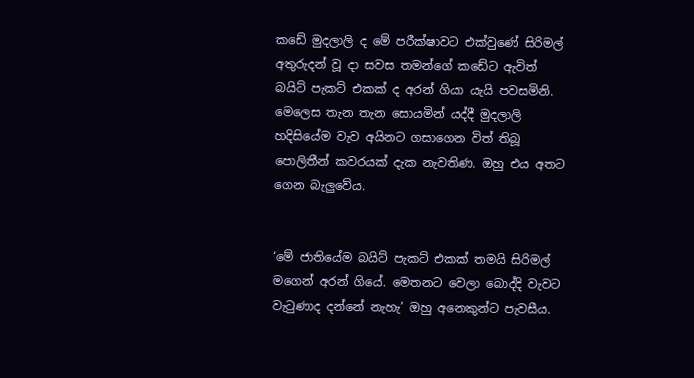කඩේ මුදලාලි ද මේ පරීක්ෂාවට එක්වුණේ සිරිමල් අතුරුදන් වූ දා සවස තමන්ගේ කඩේට ඇවිත් බයිට් පැකට් එකක් ද අරන් ගියා යැයි පවසමිනි. මෙලෙස තැන තැන සොයමින් යද්දී මුදලාලි හදිසියේම වැව අයිනට ගසාගෙන විත් තිබූ පොලිතීන් කවරයක් දැක නැවතිණ. ඔහු එය අතට ගෙන බැලුවේය.


‘මේ ජාතියේම බයිට් පැකට් එකක් තමයි සිරිමල් මගෙන් අරන් ගියේ. මෙතනට වෙලා බොද්දි වැවට වැටුණාද දන්නේ නැහැ’ ඔහු අනෙකුන්ට පැවසීය.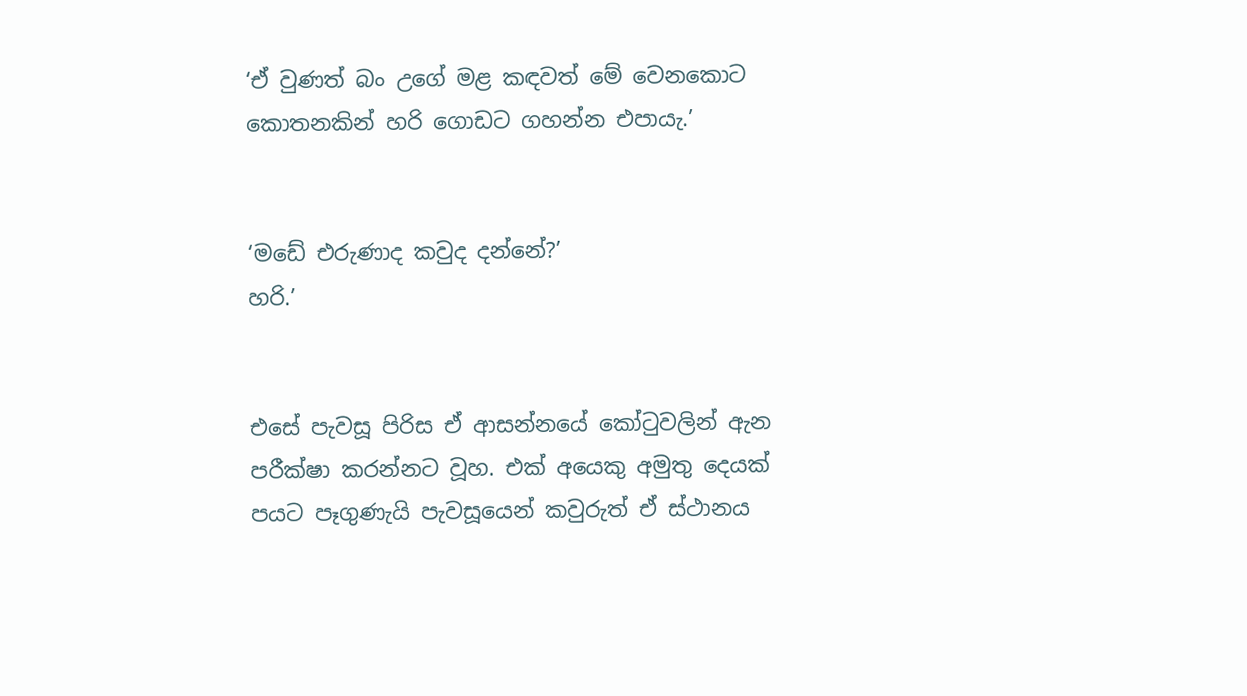‘ඒ වුණත් බං උගේ මළ කඳවත් මේ වෙනකොට කොතනකින් හරි ගොඩට ගහන්න එපායැ.’


‘මඩේ එරුණාද කවුද දන්නේ?’
හරි.’


එසේ පැවසූ පිරිස ඒ ආසන්නයේ කෝටුවලින් ඇන පරීක්ෂා කරන්නට වූහ. එක් අයෙකු අමුතු දෙයක් පයට පෑගුණැයි පැවසූයෙන් කවුරුත් ඒ ස්ථානය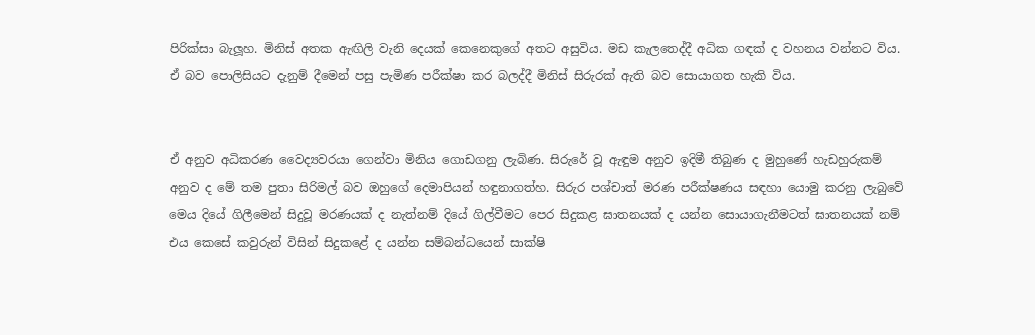පිරික්සා බැලූහ. මිනිස් අතක ඇඟිලි වැනි දෙයක් කෙනෙකුගේ අතට අසුවිය. මඩ කැලතෙද්දී අධික ගඳක් ද වහනය වන්නට විය. ඒ බව පොලිසියට දැනුම් දීමෙන් පසු පැමිණ පරීක්ෂා කර බලද්දී මිනිස් සිරුරක් ඇති බව සොයාගත හැකි විය.


ඒ අනුව අධිකරණ වෛද්‍යවරයා ගෙන්වා මිනිය ගොඩගනු ලැබිණ. සිරුරේ වූ ඇඳුම අනුව ඉදිමී තිබුණ ද මුහුණේ හැඩහුරුකම් අනුව ද මේ තම පුතා සිරිමල් බව ඔහුගේ දෙමාපියන් හඳුනාගත්හ. සිරුර පශ්චාත් මරණ පරීක්ෂණය සඳහා යොමු කරනු ලැබුවේ මෙය දියේ ගිලීමෙන් සිදුවූ මරණයක් ද නැත්නම් දියේ ගිල්වීමට පෙර සිදුකළ ඝාතනයක් ද යන්න සොයාගැනීමටත් ඝාතනයක් නම් එය කෙසේ කවුරුන් විසින් සිදුකළේ ද යන්න සම්බන්ධයෙන් සාක්ෂි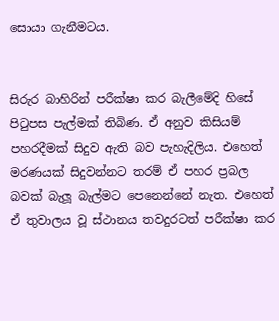සොයා ගැනීමටය.


සිරුර බාහිරින් පරීක්ෂා කර බැලීමේදි හිසේ පිටුපස පැල්මක් තිබිණ. ඒ අනුව කිසියම් පහරදීමක් සිදුව ඇති බව පැහැදිලිය. එහෙත් මරණයක් සිදුවන්නට තරම් ඒ පහර ප්‍රබල බවක් බැලූ බැල්මට පෙනෙන්නේ නැත. එහෙත් ඒ තුවාලය වූ ස්ථානය තවදුරටත් පරීක්ෂා කර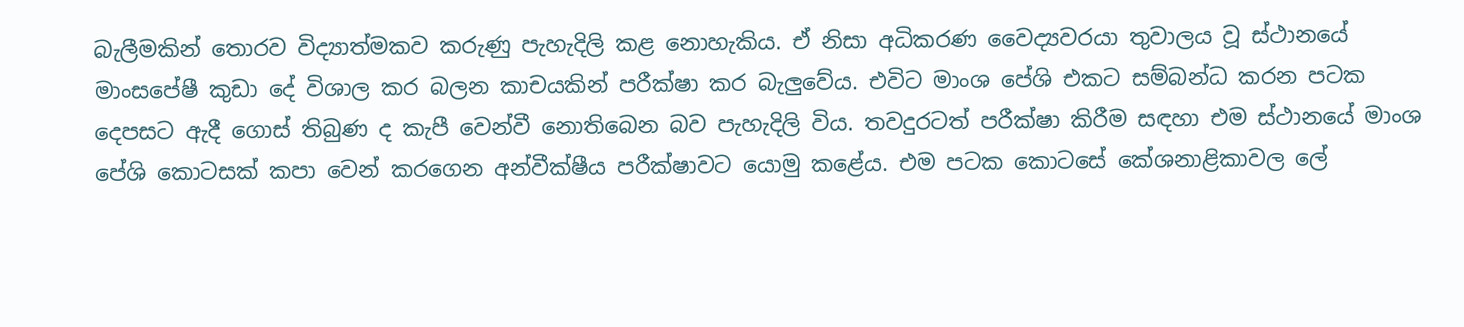බැලීමකින් තොරව විද්‍යාත්මකව කරුණු පැහැදිලි කළ නොහැකිය. ඒ නිසා අධිකරණ වෛද්‍යවරයා තුවාලය වූ ස්ථානයේ මාංසපේෂී කුඩා දේ විශාල කර බලන කාචයකින් පරීක්ෂා කර බැලුවේය. එවිට මාංශ පේශි එකට සම්බන්ධ කරන පටක දෙපසට ඇදී ගොස් තිබුණ ද කැපී වෙන්වී නොතිබෙන බව පැහැදිලි විය. තවදුරටත් පරීක්ෂා කිරීම සඳහා එම ස්ථානයේ මාංශ පේශි කොටසක් කපා වෙන් කරගෙන අන්වීක්ෂීය පරීක්ෂාවට යොමු කළේය. එම පටක කොටසේ කේශනාළිකාවල ලේ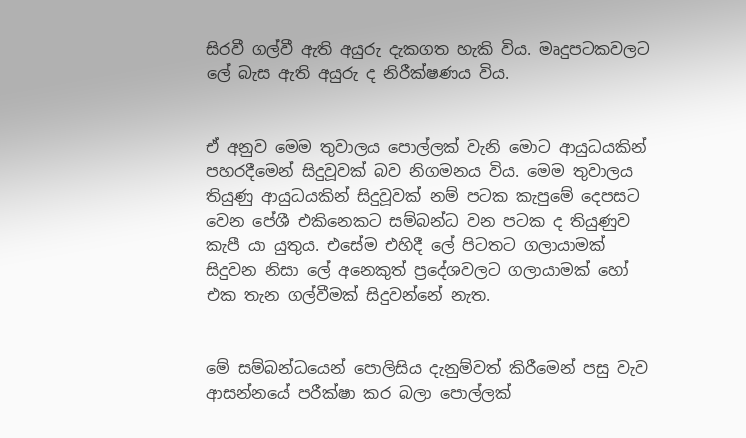සිරවී ගල්වී ඇති අයුරු දැකගත හැකි විය. මෘදුපටකවලට ලේ බැස ඇති අයුරු ද නිරීක්ෂණය විය.


ඒ අනුව මෙම තුවාලය පොල්ලක් වැනි මොට ආයුධයකින් පහරදීමෙන් සිදුවූවක් බව නිගමනය විය. මෙම තුවාලය තියුණු ආයුධයකින් සිදුවූවක් නම් පටක කැපුමේ දෙපසට වෙන පේශී එකිනෙකට සම්බන්ධ වන පටක ද තියුණුව කැපී යා යුතුය. එසේම එහිදී ලේ පිටතට ගලායාමක් සිදුවන නිසා ලේ අනෙකුත් ප්‍රදේශවලට ගලායාමක් හෝ එක තැන ගල්වීමක් සිදුවන්නේ නැත.


මේ සම්බන්ධයෙන් පොලිසිය දැනුම්වත් කිරීමෙන් පසු වැව ආසන්නයේ පරීක්ෂා කර බලා පොල්ලක්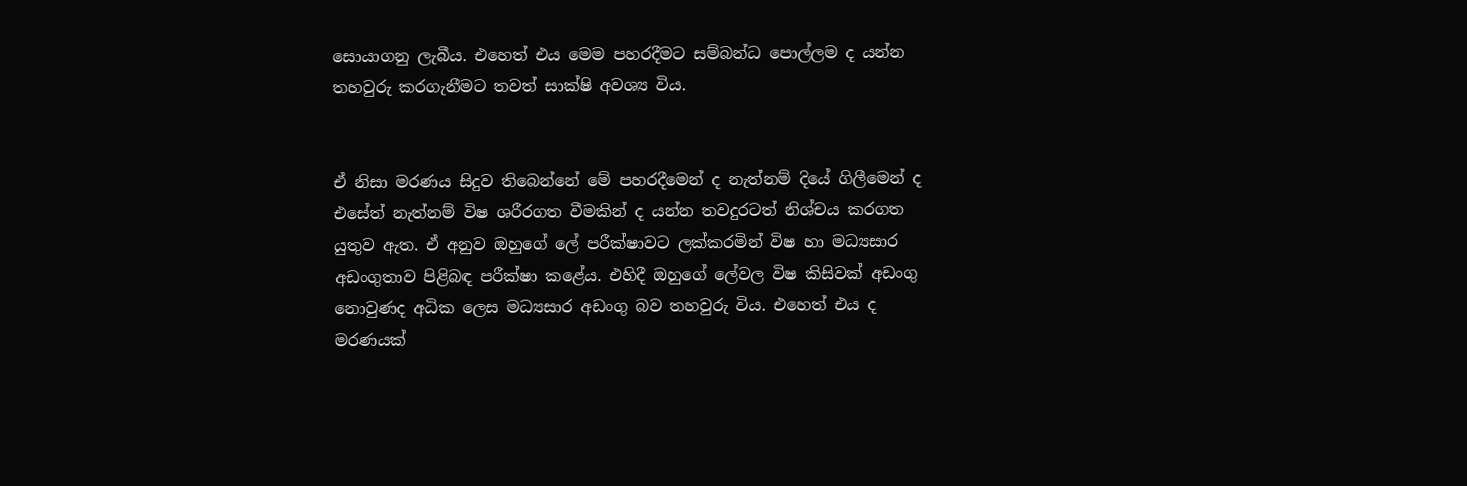සොයාගනු ලැබීය. එහෙත් එය මෙම පහරදීමට සම්බන්ධ පොල්ලම ද යන්න තහවුරු කරගැනීමට තවත් සාක්ෂි අවශ්‍ය විය.


ඒ නිසා මරණය සිදුව තිබෙන්නේ මේ පහරදීමෙන් ද නැත්නම් දියේ ගිලීමෙන් ද එසේත් නැත්නම් විෂ ශරීරගත වීමකින් ද යන්න තවදුරටත් නිශ්චය කරගත යුතුව ඇත. ඒ අනුව ඔහුගේ ලේ පරීක්ෂාවට ලක්කරමින් විෂ හා මධ්‍යසාර අඩංගුතාව පිළිබඳ පරීක්ෂා කළේය. එහිදී ඔහුගේ ලේවල විෂ කිසිවක් අඩංගු නොවුණද අධික ලෙස මධ්‍යසාර අඩංගු බව තහවුරු විය. එහෙත් එය ද මරණයක්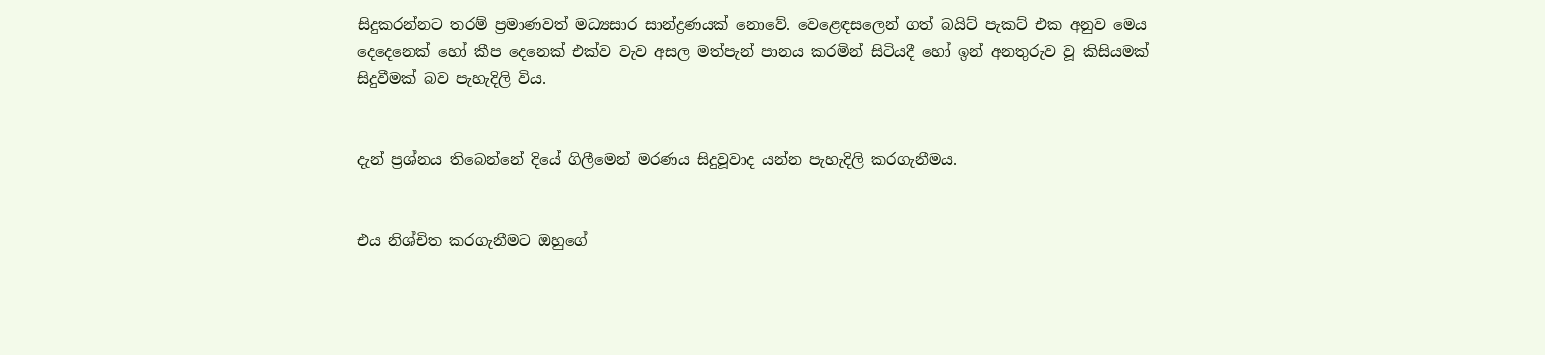සිදුකරන්නට තරම් ප්‍රමාණවත් මධ්‍යසාර සාන්ද්‍රණයක් නොවේ. වෙළෙඳසලෙන් ගත් බයිට් පැකට් එක අනුව මෙය දෙදෙනෙක් හෝ කීප දෙනෙක් එක්ව වැව අසල මත්පැන් පානය කරමින් සිටියදී හෝ ඉන් අනතුරුව වූ කිසියමක් සිදුවීමක් බව පැහැදිලි විය.


දැන් ප්‍රශ්නය තිබෙන්නේ දියේ ගිලීමෙන් මරණය සිදුවූවාද යන්න පැහැදිලි කරගැනීමය.


එය නිශ්චිත කරගැනීමට ඔහුගේ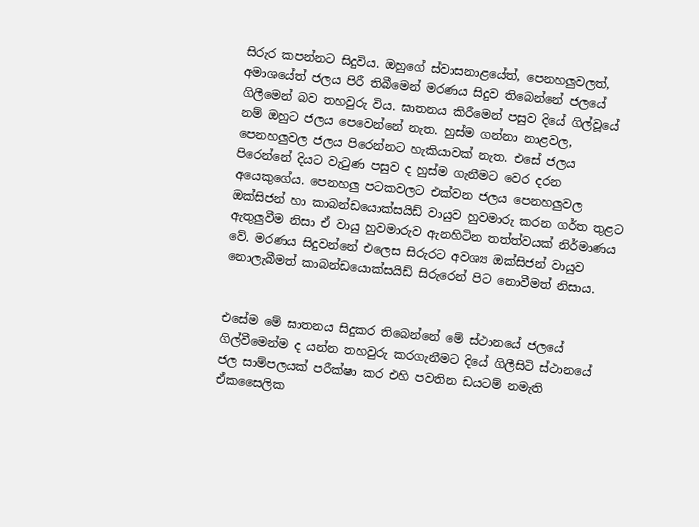සිරුර කපන්නට සිදුවිය. ඔහුගේ ස්වාසනාළයේත්, පෙනහලුවලත්, අමාශයේත් ජලය පිරී තිබීමෙන් මරණය සිදුව තිබෙන්නේ ජලයේ ගිලීමෙන් බව තහවුරු විය. ඝාතනය කිරීමෙන් පසුව දියේ ගිල්වූයේ නම් ඔහුට ජලය පෙවෙන්නේ නැත. හුස්ම ගන්නා නාළවල, පෙනහලුවල ජලය පිරෙන්නට හැකියාවක් නැත. එසේ ජලය පිරෙන්නේ දියට වැටුණ පසුව ද හුස්ම ගැනීමට වෙර දරන අයෙකුගේය. පෙනහලු පටකවලට එක්වන ජලය පෙනහලුවල ඔක්සිජන් හා කාබන්ඩයොක්සයිඩ් වායුව හුවමාරු කරන ගර්ත තුළට ඇතුලුවීම නිසා ඒ වායු හුවමාරුව ඇනහිටින තත්ත්වයක් නිර්මාණය වේ. මරණය සිදුවන්නේ එලෙස සිරුරට අවශ්‍ය ඔක්සිජන් වායුව නොලැබීමත් කාබන්ඩයොක්සයිඩ් සිරුරෙන් පිට නොවීමත් නිසාය.


එසේම මේ ඝාතනය සිදුකර තිබෙන්නේ මේ ස්ථානයේ ජලයේ ගිල්වීමෙන්ම ද යන්න තහවුරු කරගැනීමට දියේ ගිලීසිටි ස්ථානයේ ජල සාම්පලයක් පරීක්ෂා කර එහි පවතින ඩයටම් නමැති ඒකසෛලික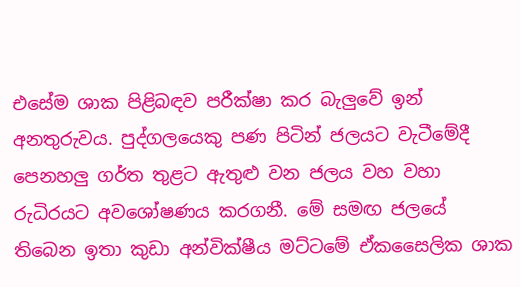එසේම ශාක පිළිබඳව පරීක්ෂා කර බැලුවේ ඉන් අනතුරුවය. පුද්ගලයෙකු පණ පිටින් ජලයට වැටීමේදී පෙනහලු ගර්ත තුළට ඇතුළු වන ජලය වහ වහා රුධිරයට අවශෝෂණය කරගනී. මේ සමඟ ජලයේ තිබෙන ඉතා කුඩා අන්වික්ෂීය මට්ටමේ ඒකසෛලික ශාක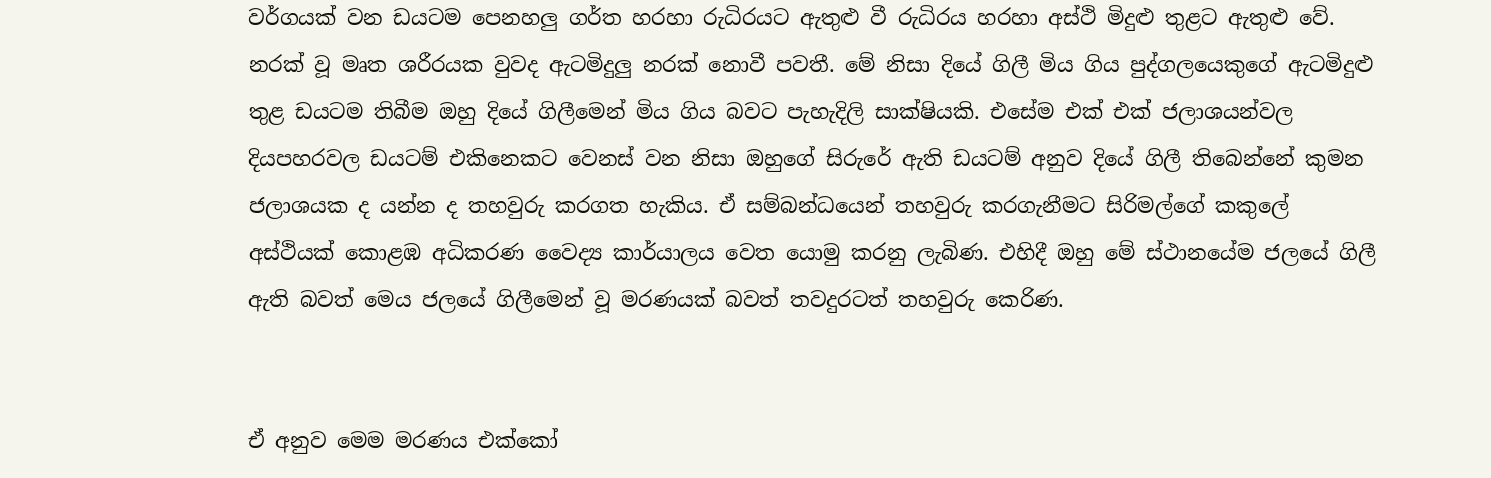වර්ගයක් වන ඩයටම පෙනහලු ගර්ත හරහා රුධිරයට ඇතුළු වී රුධිරය හරහා අස්ථි මිදුළු තුළට ඇතුළු වේ. නරක් වූ මෘත ශරීරයක වුවද ඇටමිදුලු නරක් නොවී පවතී. මේ නිසා දියේ ගිලී මිය ගිය පුද්ගලයෙකුගේ ඇටමිදුළු තුළ ඩයටම තිබීම ඔහු දියේ ගිලීමෙන් මිය ගිය බවට පැහැදිලි සාක්ෂියකි. එසේම එක් එක් ජලාශයන්වල දියපහරවල ඩයටම් එකිනෙකට වෙනස් වන නිසා ඔහුගේ සිරුරේ ඇති ඩයටම් අනුව දියේ ගිලී තිබෙන්නේ කුමන ජලාශයක ද යන්න ද තහවුරු කරගත හැකිය. ඒ සම්බන්ධයෙන් තහවුරු කරගැනීමට සිරිමල්ගේ කකුලේ අස්ථියක් කොළඹ අධිකරණ වෛද්‍ය කාර්යාලය වෙත යොමු කරනු ලැබිණ. එහිදී ඔහු මේ ස්ථානයේම ජලයේ ගිලී ඇති බවත් මෙය ජලයේ ගිලීමෙන් වූ මරණයක් බවත් තවදුරටත් තහවුරු කෙරිණ.


ඒ අනුව මෙම මරණය එක්කෝ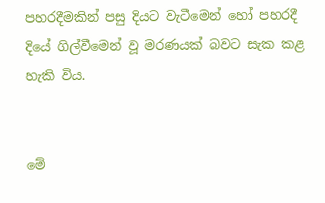පහරදීමකින් පසු දියට වැටීමෙන් හෝ පහරදී දියේ ගිල්වීමෙන් වූ මරණයක් බවට සැක කළ හැකි විය.


මේ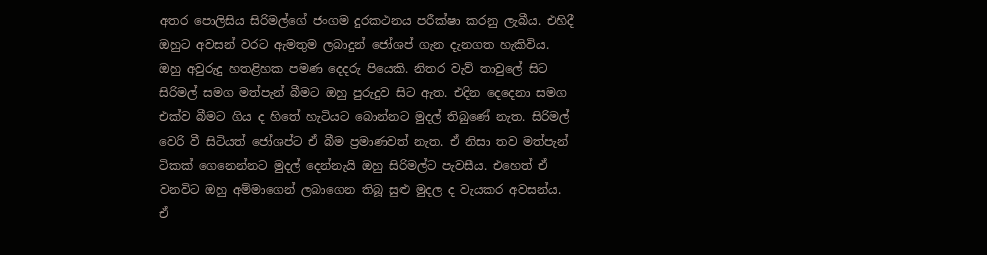අතර පොලිසිය සිරිමල්ගේ ජංගම දුරකථනය පරීක්ෂා කරනු ලැබීය. එහිදී ඔහුට අවසන් වරට ඇමතුම ලබාදුන් ජෝශප් ගැන දැනගත හැකිවිය. ඔහු අවුරුදු හතළිහක පමණ දෙදරු පියෙකි. නිතර වැව් තාවුලේ සිට සිරිමල් සමග මත්පැන් බීමට ඔහු පුරුදුව සිට ඇත. එදින දෙදෙනා සමග එක්ව බීමට ගිය ද හිතේ හැටියට බොන්නට මුදල් තිබුණේ නැත. සිරිමල් වෙරි වී සිටියත් ජෝශප්ට ඒ බීම ප්‍රමාණවත් නැත. ඒ නිසා තව මත්පැන් ටිකක් ගෙනෙන්නට මුදල් දෙන්නැයි ඔහු සිරිමල්ට පැවසීය. එහෙත් ඒ වනවිට ඔහු අම්මාගෙන් ලබාගෙන තිබූ සුළු මුදල ද වැයකර අවසන්ය. ඒ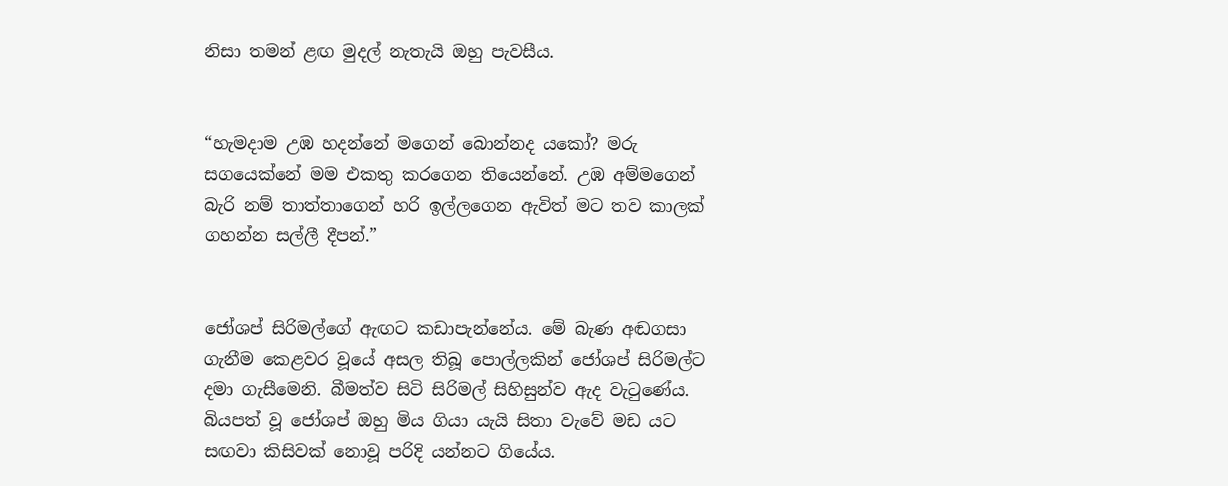නිසා තමන් ළඟ මුදල් නැතැයි ඔහු පැවසීය.


“හැමදාම උඹ හදන්නේ මගෙන් බොන්නද යකෝ? මරු සගයෙක්නේ මම එකතු කරගෙන තියෙන්නේ. උඹ අම්මගෙන් බැරි නම් තාත්තාගෙන් හරි ඉල්ලගෙන ඇවිත් මට තව කාලක් ගහන්න සල්ලී දීපන්.”


ජෝශප් සිරිමල්ගේ ඇඟට කඩාපැන්නේය. මේ බැණ අඬගසා ගැනීම කෙළවර වූයේ අසල තිබූ පොල්ලකින් ජෝශප් සිරිමල්ට දමා ගැසීමෙනි. බීමත්ව සිටි සිරිමල් සිහිසුන්ව ඇද වැටුණේය. බියපත් වූ ජෝශප් ඔහු මිය ගියා යැයි සිතා වැවේ මඩ යට සඟවා කිසිවක් නොවූ පරිදි යන්නට ගියේය.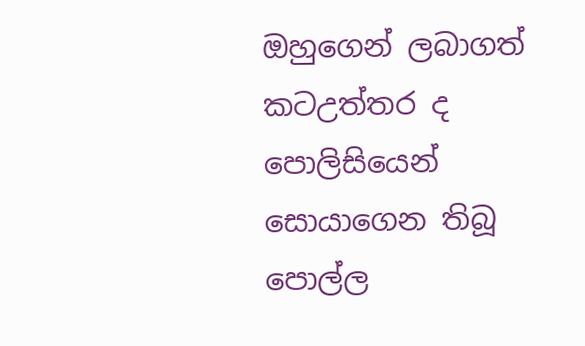ඔහුගෙන් ලබාගත් කටඋත්තර ද පොලිසියෙන් සොයාගෙන තිබූ පොල්ල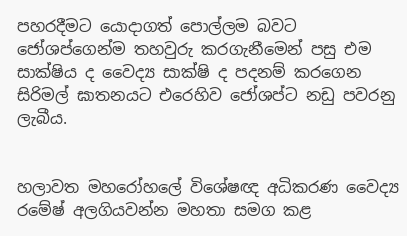පහරදීමට යොදාගත් පොල්ලම බවට ජෝශප්ගෙන්ම තහවුරු කරගැනීමෙන් පසු එම සාක්ෂිය ද වෛද්‍ය සාක්ෂි ද පදනම් කරගෙන සිරිමල් ඝාතනයට එරෙහිව ජෝශප්ට නඩු පවරනු ලැබීය.


හලාවත මහරෝහලේ විශේෂඥ අධිකරණ වෛද්‍ය රමේෂ් අලගියවන්න මහතා සමග කළ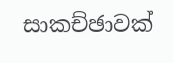සාකච්ඡාවක්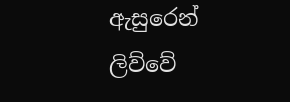ඇසුරෙන් ලිව්වේ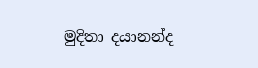මුදිතා දයානන්ද